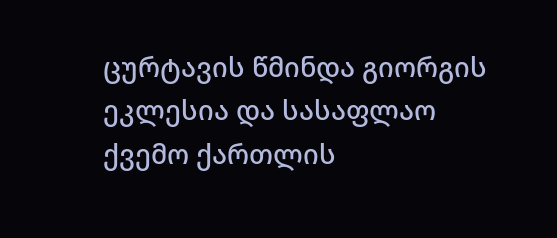ცურტავის წმინდა გიორგის ეკლესია და სასაფლაო
ქვემო ქართლის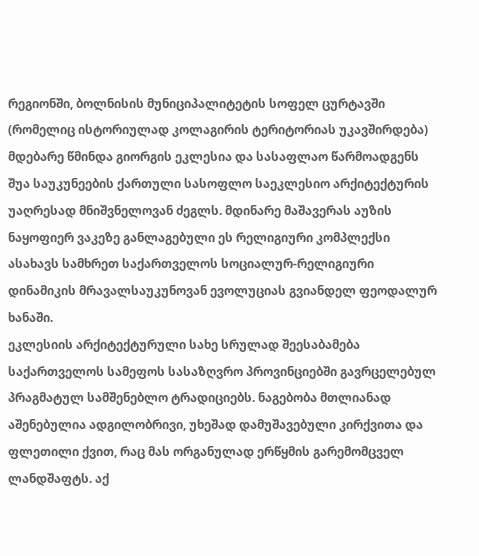რეგიონში, ბოლნისის მუნიციპალიტეტის სოფელ ცურტავში (რომელიც ისტორიულად კოლაგირის ტერიტორიას უკავშირდება) მდებარე წმინდა გიორგის ეკლესია და სასაფლაო წარმოადგენს შუა საუკუნეების ქართული სასოფლო საეკლესიო არქიტექტურის უაღრესად მნიშვნელოვან ძეგლს. მდინარე მაშავერას აუზის ნაყოფიერ ვაკეზე განლაგებული ეს რელიგიური კომპლექსი ასახავს სამხრეთ საქართველოს სოციალურ-რელიგიური დინამიკის მრავალსაუკუნოვან ევოლუციას გვიანდელ ფეოდალურ ხანაში.
ეკლესიის არქიტექტურული სახე სრულად შეესაბამება საქართველოს სამეფოს სასაზღვრო პროვინციებში გავრცელებულ პრაგმატულ სამშენებლო ტრადიციებს. ნაგებობა მთლიანად აშენებულია ადგილობრივი, უხეშად დამუშავებული კირქვითა და ფლეთილი ქვით, რაც მას ორგანულად ერწყმის გარემომცველ ლანდშაფტს. აქ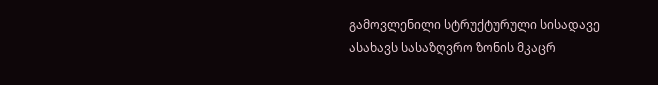გამოვლენილი სტრუქტურული სისადავე ასახავს სასაზღვრო ზონის მკაცრ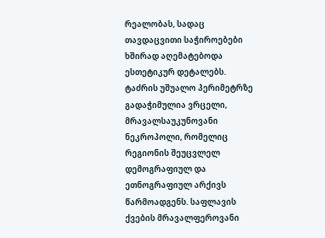რეალობას, სადაც თავდაცვითი საჭიროებები ხშირად აღემატებოდა ესთეტიკურ დეტალებს.
ტაძრის უშუალო პერიმეტრზე გადაჭიმულია ვრცელი, მრავალსაუკუნოვანი ნეკროპოლი, რომელიც რეგიონის შეუცვლელ დემოგრაფიულ და ეთნოგრაფიულ არქივს წარმოადგენს. საფლავის ქვების მრავალფეროვანი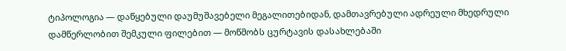ტიპოლოგია — დაწყებული დაუმუშავებელი მეგალითებიდან, დამთავრებული ადრეული მხედრული დამწერლობით შემკული ფილებით — მოწმობს ცურტავის დასახლებაში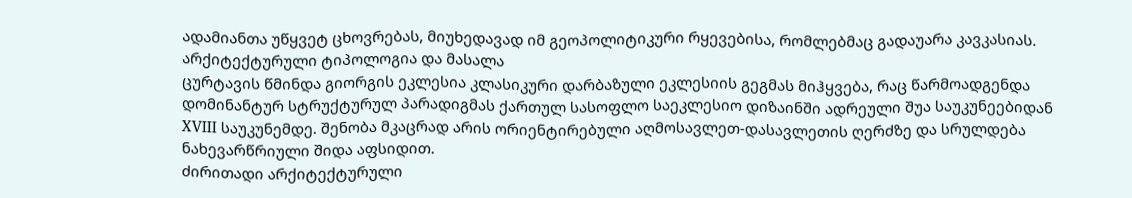ადამიანთა უწყვეტ ცხოვრებას, მიუხედავად იმ გეოპოლიტიკური რყევებისა, რომლებმაც გადაუარა კავკასიას.
არქიტექტურული ტიპოლოგია და მასალა
ცურტავის წმინდა გიორგის ეკლესია კლასიკური დარბაზული ეკლესიის გეგმას მიჰყვება, რაც წარმოადგენდა დომინანტურ სტრუქტურულ პარადიგმას ქართულ სასოფლო საეკლესიო დიზაინში ადრეული შუა საუკუნეებიდან XVIII საუკუნემდე. შენობა მკაცრად არის ორიენტირებული აღმოსავლეთ-დასავლეთის ღერძზე და სრულდება ნახევარწრიული შიდა აფსიდით.
ძირითადი არქიტექტურული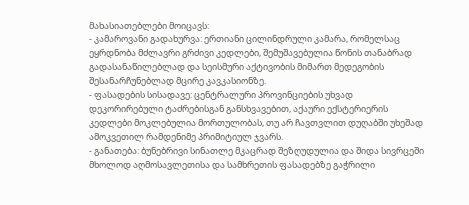მახასიათებლები მოიცავს:
- კამაროვანი გადახურვა: ერთიანი ცილინდრული კამარა, რომელსაც ეყრდნობა მძლავრი გრძივი კედლები, შემუშავებულია წონის თანაბრად გადასანაწილებლად და სეისმური აქტივობის მიმართ მედეგობის შესანარჩუნებლად მცირე კავკასიონზე.
- ფასადების სისადავე: ცენტრალური პროვინციების უხვად დეკორირებული ტაძრებისგან განსხვავებით, აქაური ექსტერიერის კედლები მოკლებულია მორთულობას, თუ არ ჩავთვლით დუღაბში უხეშად ამოკვეთილ რამდენიმე პრიმიტიულ ჯვარს.
- განათება: ბუნებრივი სინათლე მკაცრად შეზღუდულია და შიდა სივრცეში მხოლოდ აღმოსავლეთისა და სამხრეთის ფასადებზე გაჭრილი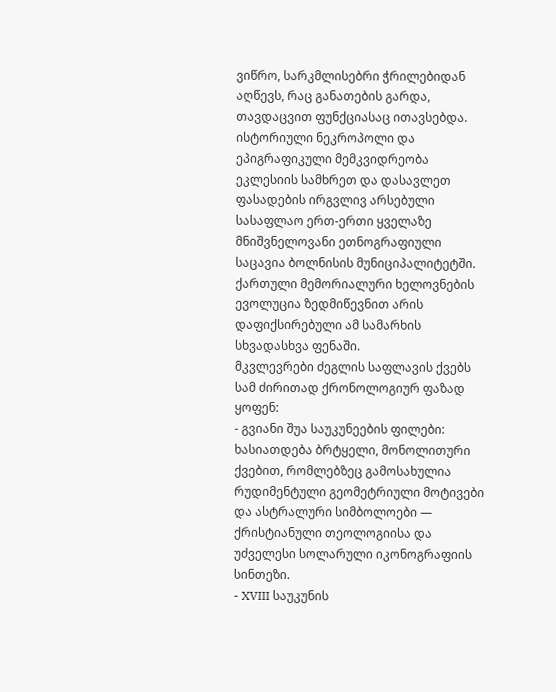ვიწრო, სარკმლისებრი ჭრილებიდან აღწევს, რაც განათების გარდა, თავდაცვით ფუნქციასაც ითავსებდა.
ისტორიული ნეკროპოლი და ეპიგრაფიკული მემკვიდრეობა
ეკლესიის სამხრეთ და დასავლეთ ფასადების ირგვლივ არსებული სასაფლაო ერთ-ერთი ყველაზე მნიშვნელოვანი ეთნოგრაფიული საცავია ბოლნისის მუნიციპალიტეტში. ქართული მემორიალური ხელოვნების ევოლუცია ზედმიწევნით არის დაფიქსირებული ამ სამარხის სხვადასხვა ფენაში.
მკვლევრები ძეგლის საფლავის ქვებს სამ ძირითად ქრონოლოგიურ ფაზად ყოფენ:
- გვიანი შუა საუკუნეების ფილები: ხასიათდება ბრტყელი, მონოლითური ქვებით, რომლებზეც გამოსახულია რუდიმენტული გეომეტრიული მოტივები და ასტრალური სიმბოლოები — ქრისტიანული თეოლოგიისა და უძველესი სოლარული იკონოგრაფიის სინთეზი.
- XVIII საუკუნის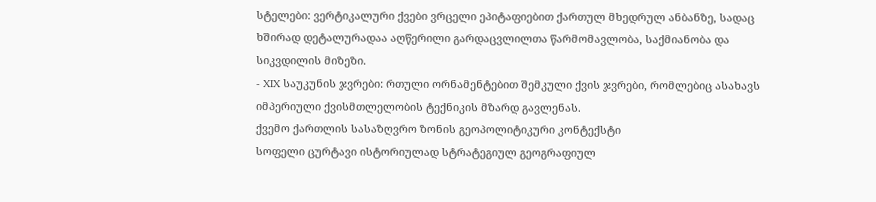სტელები: ვერტიკალური ქვები ვრცელი ეპიტაფიებით ქართულ მხედრულ ანბანზე, სადაც ხშირად დეტალურადაა აღწერილი გარდაცვლილთა წარმომავლობა, საქმიანობა და სიკვდილის მიზეზი.
- XIX საუკუნის ჯვრები: რთული ორნამენტებით შემკული ქვის ჯვრები, რომლებიც ასახავს იმპერიული ქვისმთლელობის ტექნიკის მზარდ გავლენას.
ქვემო ქართლის სასაზღვრო ზონის გეოპოლიტიკური კონტექსტი
სოფელი ცურტავი ისტორიულად სტრატეგიულ გეოგრაფიულ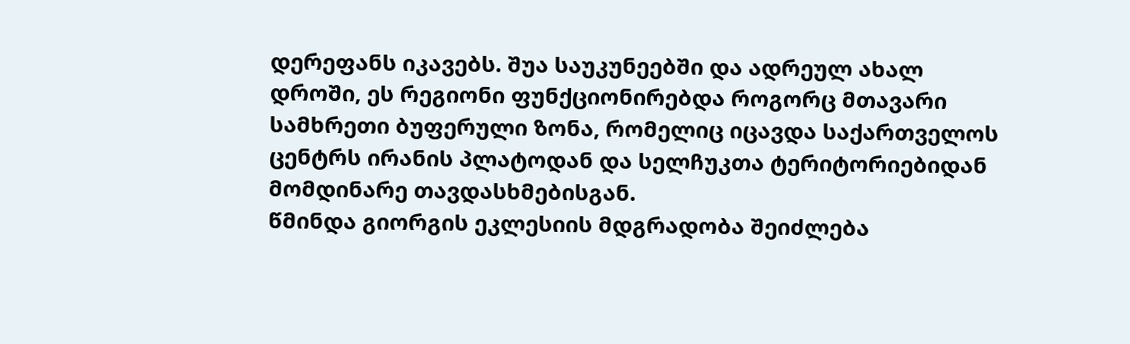დერეფანს იკავებს. შუა საუკუნეებში და ადრეულ ახალ დროში, ეს რეგიონი ფუნქციონირებდა როგორც მთავარი სამხრეთი ბუფერული ზონა, რომელიც იცავდა საქართველოს ცენტრს ირანის პლატოდან და სელჩუკთა ტერიტორიებიდან მომდინარე თავდასხმებისგან.
წმინდა გიორგის ეკლესიის მდგრადობა შეიძლება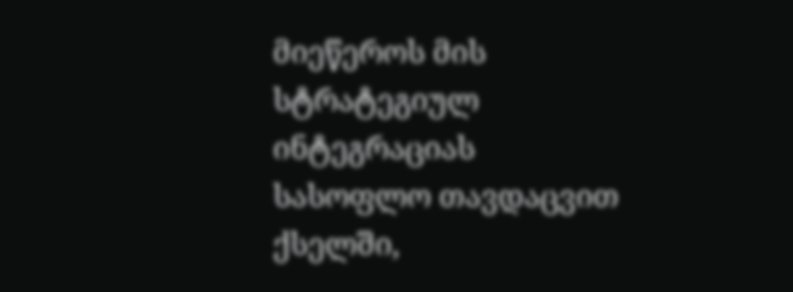მიეწეროს მის სტრატეგიულ ინტეგრაციას სასოფლო თავდაცვით ქსელში,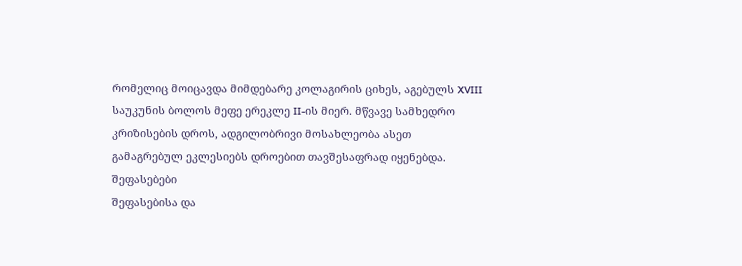რომელიც მოიცავდა მიმდებარე კოლაგირის ციხეს, აგებულს XVIII საუკუნის ბოლოს მეფე ერეკლე II-ის მიერ. მწვავე სამხედრო კრიზისების დროს, ადგილობრივი მოსახლეობა ასეთ გამაგრებულ ეკლესიებს დროებით თავშესაფრად იყენებდა.
შეფასებები
შეფასებისა და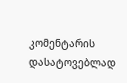კომენტარის დასატოვებლად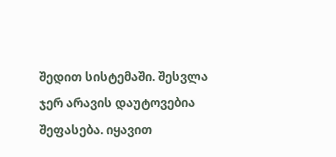შედით სისტემაში. შესვლა
ჯერ არავის დაუტოვებია შეფასება. იყავით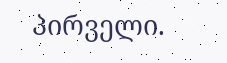პირველი.